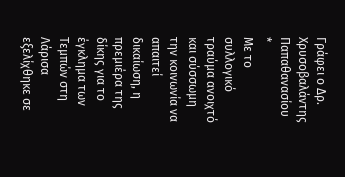Γράφει ο Δρ. Χρυσοβαλάντης Παπαθανασίου
*
Με το συλλογικό τραύμα ανοιχτό και σύσσωμη την κοινωνία να απαιτεί δικαίωση, η πρεμιέρα της δίκης για το έγκλημα των Τεμπών στη Λάρισα εξελίχθηκε σε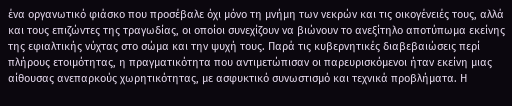ένα οργανωτικό φιάσκο που προσέβαλε όχι μόνο τη μνήμη των νεκρών και τις οικογένειές τους, αλλά και τους επιζώντες της τραγωδίας, οι οποίοι συνεχίζουν να βιώνουν το ανεξίτηλο αποτύπωμα εκείνης της εφιαλτικής νύχτας στο σώμα και την ψυχή τους. Παρά τις κυβερνητικές διαβεβαιώσεις περί πλήρους ετοιμότητας, η πραγματικότητα που αντιμετώπισαν οι παρευρισκόμενοι ήταν εκείνη μιας αίθουσας ανεπαρκούς χωρητικότητας, με ασφυκτικό συνωστισμό και τεχνικά προβλήματα. Η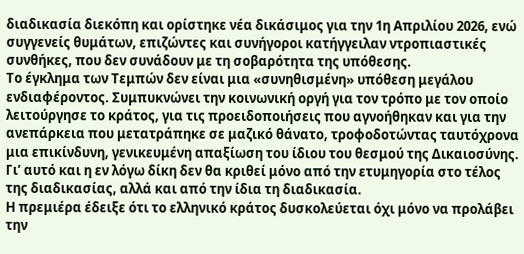διαδικασία διεκόπη και ορίστηκε νέα δικάσιμος για την 1η Απριλίου 2026, ενώ συγγενείς θυμάτων, επιζώντες και συνήγοροι κατήγγειλαν ντροπιαστικές συνθήκες, που δεν συνάδουν με τη σοβαρότητα της υπόθεσης.
Το έγκλημα των Τεμπών δεν είναι μια «συνηθισμένη» υπόθεση μεγάλου ενδιαφέροντος. Συμπυκνώνει την κοινωνική οργή για τον τρόπο με τον οποίο λειτούργησε το κράτος, για τις προειδοποιήσεις που αγνοήθηκαν και για την ανεπάρκεια που μετατράπηκε σε μαζικό θάνατο, τροφοδοτώντας ταυτόχρονα μια επικίνδυνη, γενικευμένη απαξίωση του ίδιου του θεσμού της Δικαιοσύνης. Γι’ αυτό και η εν λόγω δίκη δεν θα κριθεί μόνο από την ετυμηγορία στο τέλος της διαδικασίας, αλλά και από την ίδια τη διαδικασία.
Η πρεμιέρα έδειξε ότι το ελληνικό κράτος δυσκολεύεται όχι μόνο να προλάβει την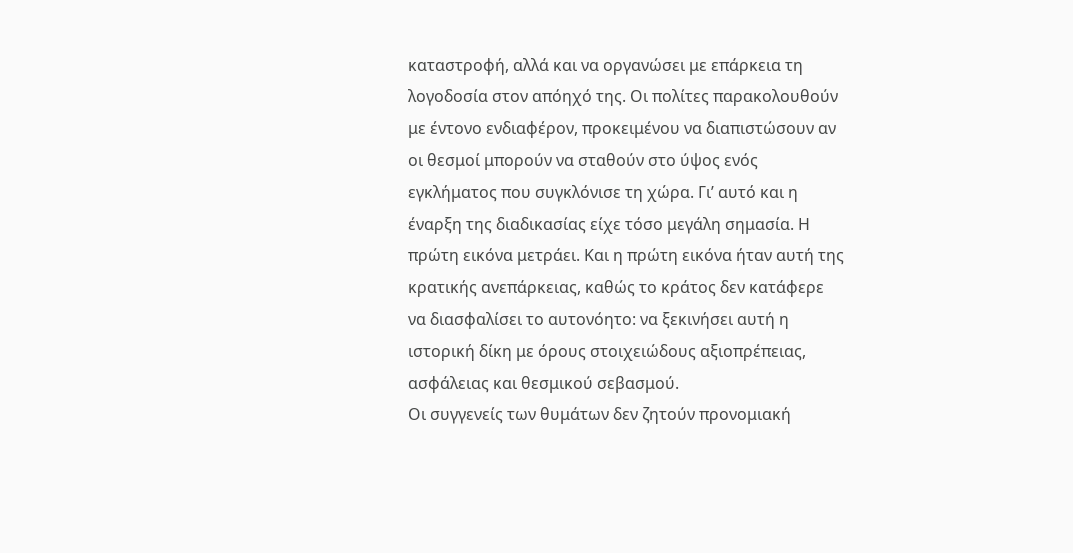καταστροφή, αλλά και να οργανώσει με επάρκεια τη λογοδοσία στον απόηχό της. Οι πολίτες παρακολουθούν με έντονο ενδιαφέρον, προκειμένου να διαπιστώσουν αν οι θεσμοί μπορούν να σταθούν στο ύψος ενός εγκλήματος που συγκλόνισε τη χώρα. Γι’ αυτό και η έναρξη της διαδικασίας είχε τόσο μεγάλη σημασία. Η πρώτη εικόνα μετράει. Και η πρώτη εικόνα ήταν αυτή της κρατικής ανεπάρκειας, καθώς το κράτος δεν κατάφερε να διασφαλίσει το αυτονόητο: να ξεκινήσει αυτή η ιστορική δίκη με όρους στοιχειώδους αξιοπρέπειας, ασφάλειας και θεσμικού σεβασμού.
Οι συγγενείς των θυμάτων δεν ζητούν προνομιακή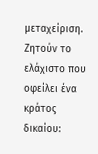μεταχείριση. Ζητούν το ελάχιστο που οφείλει ένα κράτος δικαίου: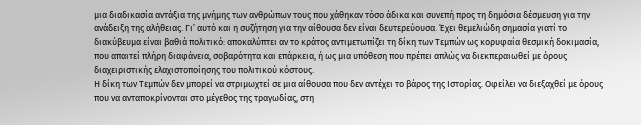μια διαδικασία αντάξια της μνήμης των ανθρώπων τους που χάθηκαν τόσο άδικα και συνεπή προς τη δημόσια δέσμευση για την ανάδειξη της αλήθειας. Γι’ αυτό και η συζήτηση για την αίθουσα δεν είναι δευτερεύουσα. Έχει θεμελιώδη σημασία γιατί το διακύβευμα είναι βαθιά πολιτικό: αποκαλύπτει αν το κράτος αντιμετωπίζει τη δίκη των Τεμπών ως κορυφαία θεσμική δοκιμασία, που απαιτεί πλήρη διαφάνεια, σοβαρότητα και επάρκεια, ή ως μια υπόθεση που πρέπει απλώς να διεκπεραιωθεί με όρους διαχειριστικής ελαχιστοποίησης του πολιτικού κόστους.
Η δίκη των Τεμπών δεν μπορεί να στριμωχτεί σε μια αίθουσα που δεν αντέχει το βάρος της Ιστορίας. Οφείλει να διεξαχθεί με όρους που να ανταποκρίνονται στο μέγεθος της τραγωδίας, στη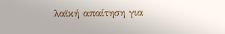λαϊκή απαίτηση για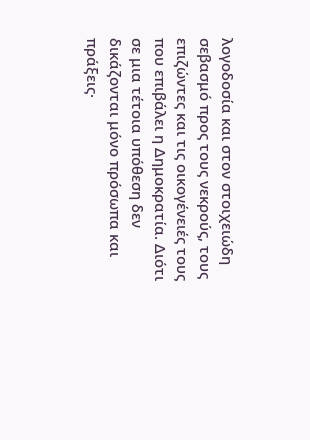λογοδοσία και στον στοιχειώδη σεβασμό προς τους νεκρούς, τους επιζώντες και τις οικογένειές τους που επιβάλει η Δημοκρατία. Διότι σε μια τέτοια υπόθεση δεν δικάζονται μόνο πρόσωπα και πράξεις·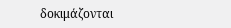δοκιμάζονται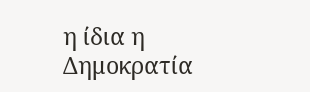η ίδια η Δημοκρατία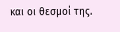και οι θεσμοί της.